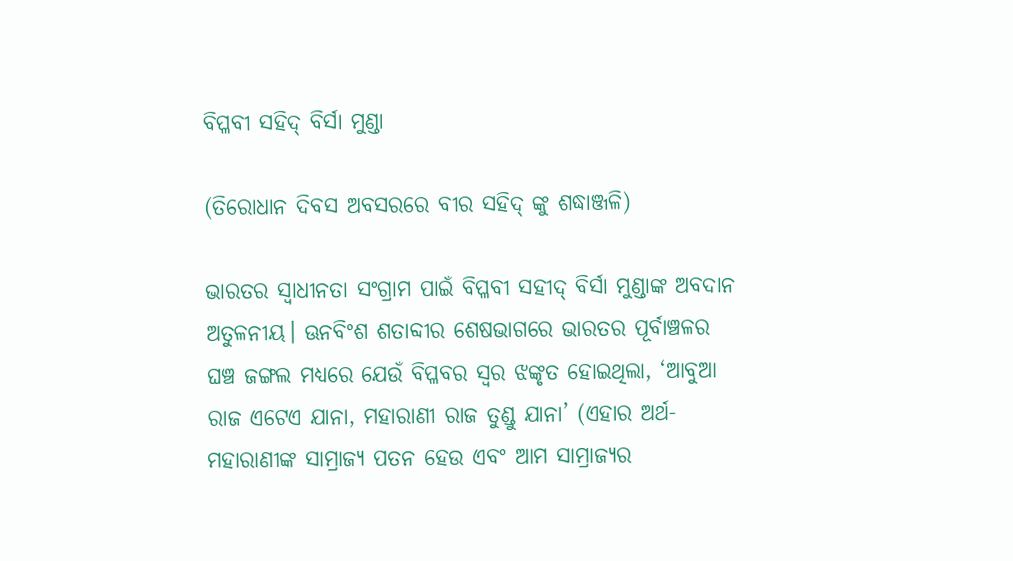ବିପ୍ଳବୀ ସହିଦ୍ ବିର୍ସା ମୁଣ୍ଡା

(ତିରୋଧାନ ଦିବସ ଅବସରରେ ବୀର ସହିଦ୍ ଙ୍କୁ ଶଦ୍ଧାଞ୍ଜଳି)

ଭାରତର ସ୍ବାଧୀନତା ସଂଗ୍ରାମ ପାଇଁ ବିପ୍ଳବୀ ସହୀଦ୍ ବିର୍ସା ମୁଣ୍ଡାଙ୍କ ଅବଦାନ ଅତୁଳନୀୟ। ଊନବିଂଶ ଶତାବ୍ଦୀର ଶେଷଭାଗରେ ଭାରତର ପୂର୍ବାଞ୍ଚଳର ଘଞ୍ଚ ଜଙ୍ଗଲ ମଧ୍ୟରେ ଯେଉଁ ବିପ୍ଳବର ସ୍ୱର ଝଙ୍କୃତ ହୋଇଥିଲା, ‘ଆବୁଆ ରାଜ ଏଟେଏ ଯାନା, ମହାରାଣୀ ରାଜ ତୁଣ୍ଡୁ ଯାନା’ (ଏହାର ଅର୍ଥ- ମହାରାଣୀଙ୍କ ସାମ୍ରାଜ୍ୟ ପତନ ହେଉ ଏବଂ ଆମ ସାମ୍ରାଜ୍ୟର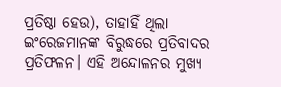ପ୍ରତିଷ୍ଠା ହେଉ), ତାହାହିଁ ଥିଲା ଇଂରେଜମାନଙ୍କ ବିରୁଦ୍ଧରେ ପ୍ରତିବାଦର ପ୍ରତିଫଳନ। ଏହି ଅନ୍ଦୋଳନର ମୁଖ୍ୟ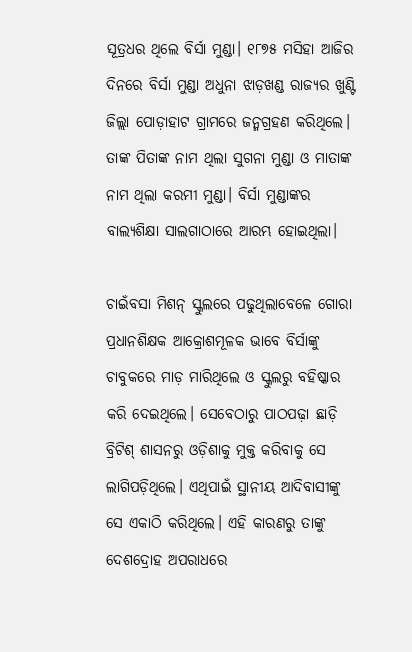ସୂତ୍ରଧର ଥିଲେ ବିର୍ସା ମୁଣ୍ଡା। ୧୮୭୫ ମସିହା ଆଜିର ଦିନରେ ବିର୍ସା ମୁଣ୍ଡା ଅଧୁନା ଝାଡ଼ଖଣ୍ଡ ରାଜ୍ୟର ଖୁଣ୍ଟି ଜିଲ୍ଲା ପୋଡ଼ାହାଟ ଗ୍ରାମରେ ଜନ୍ମଗ୍ରହଣ କରିଥିଲେ। ତାଙ୍କ ପିତାଙ୍କ ନାମ ଥିଲା ସୁଗନା ମୁଣ୍ଡା ଓ ମାତାଙ୍କ ନାମ ଥିଲା କରମୀ ମୁଣ୍ଡା। ବିର୍ସା ମୁଣ୍ଡାଙ୍କର ବାଲ୍ୟଶିକ୍ଷା ସାଲଗାଠାରେ ଆରମ୍ଭ ହୋଇଥିଲା।

ଚାଇଁବସା ମିଶନ୍ ସ୍କୁଲରେ ପଢୁଥିଲାବେଳେ ଗୋରା ପ୍ରଧାନଶିକ୍ଷକ ଆକ୍ରୋଶମୂଳକ ଭାବେ ବିର୍ସାଙ୍କୁ ଚାବୁକରେ ମାଡ଼ ମାରିଥିଲେ ଓ ସ୍କୁଲରୁ ବହିଷ୍କାର କରି ଦେଇଥିଲେ। ସେବେଠାରୁ ପାଠପଢ଼ା ଛାଡ଼ି ବ୍ରିଟିଶ୍ ଶାସନରୁ ଓଡ଼ିଶାକୁ ମୁକ୍ତ କରିବାକୁ ସେ ଲାଗିପଡ଼ିଥିଲେ। ଏଥିପାଇଁ ସ୍ଥାନୀୟ ଆଦିବାସୀଙ୍କୁ ସେ ଏକାଠି କରିଥିଲେ। ଏହି କାରଣରୁ ତାଙ୍କୁ ଦେଶଦ୍ରୋହ ଅପରାଧରେ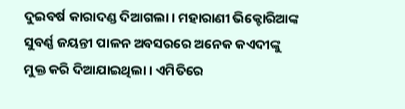ଦୁଇବର୍ଷ କାରାଦଣ୍ଡ ଦିଆଗଲା। ମହାରାଣୀ ଭିକ୍ଟୋରିଆଙ୍କ ସୁବର୍ଣ୍ଣ ଜୟନ୍ତୀ ପାଳନ ଅବସରରେ ଅନେକ କଏଦୀଙ୍କୁ ମୁକ୍ତ କରି ଦିଆଯାଇଥିଲା। ଏମିତିରେ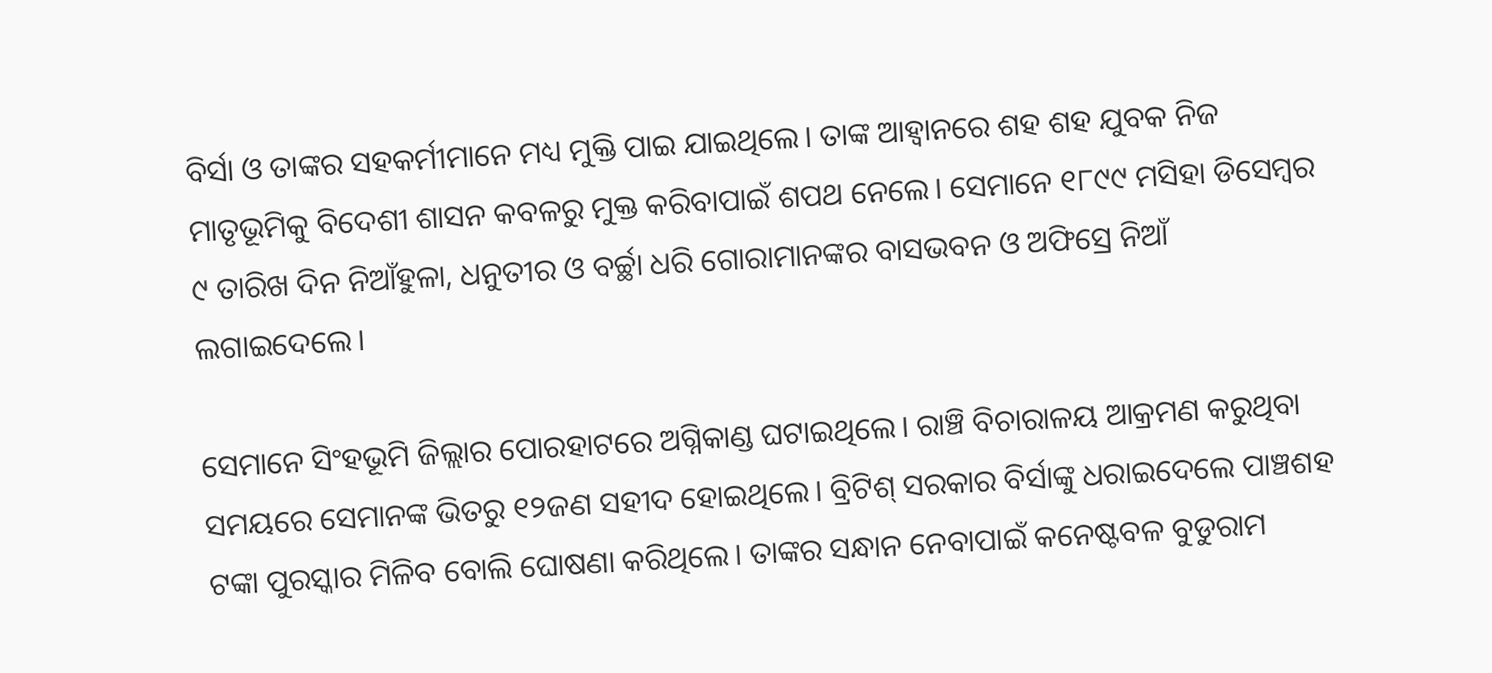ବିର୍ସା ଓ ତାଙ୍କର ସହକର୍ମୀମାନେ ମଧ୍ୟ ମୁକ୍ତି ପାଇ ଯାଇଥିଲେ। ତାଙ୍କ ଆହ୍ୱାନରେ ଶହ ଶହ ଯୁବକ ନିଜ ମାତୃଭୂମିକୁ ବିଦେଶୀ ଶାସନ କବଳରୁ ମୁକ୍ତ କରିବାପାଇଁ ଶପଥ ନେଲେ। ସେମାନେ ୧୮୯୯ ମସିହା ଡିସେମ୍ବର ୯ ତାରିଖ ଦିନ ନିଆଁହୁଳା, ଧନୁତୀର ଓ ବର୍ଚ୍ଛା ଧରି ଗୋରାମାନଙ୍କର ବାସଭବନ ଓ ଅଫିସ୍ରେ ନିଆଁ ଲଗାଇଦେଲେ।

ସେମାନେ ସିଂହଭୂମି ଜିଲ୍ଲାର ପୋରହାଟରେ ଅଗ୍ନିକାଣ୍ଡ ଘଟାଇଥିଲେ। ରାଞ୍ଚି ବିଚାରାଳୟ ଆକ୍ରମଣ କରୁଥିବା ସମୟରେ ସେମାନଙ୍କ ଭିତରୁ ୧୨ଜଣ ସହୀଦ ହୋଇଥିଲେ। ବ୍ରିଟିଶ୍ ସରକାର ବିର୍ସାଙ୍କୁ ଧରାଇଦେଲେ ପାଞ୍ଚଶହ ଟଙ୍କା ପୁରସ୍କାର ମିଳିବ ବୋଲି ଘୋଷଣା କରିଥିଲେ। ତାଙ୍କର ସନ୍ଧାନ ନେବାପାଇଁ କନେଷ୍ଟବଳ ବୁଡୁରାମ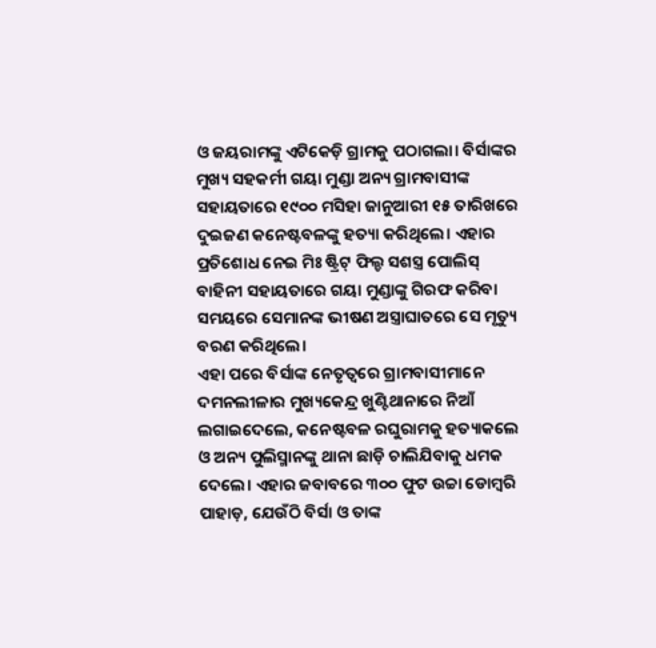ଓ ଜୟରାମଙ୍କୁ ଏଟିକେଡ଼ି ଗ୍ରାମକୁ ପଠାଗଲା। ବିର୍ସାଙ୍କର ମୁଖ୍ୟ ସହକର୍ମୀ ଗୟା ମୁଣ୍ଡା ଅନ୍ୟ ଗ୍ରାମବାସୀଙ୍କ ସହାୟତାରେ ୧୯୦୦ ମସିହା ଜାନୁଆରୀ ୧୫ ତାରିଖରେ ଦୁଇଜଣ କନେଷ୍ଟବଳଙ୍କୁ ହତ୍ୟା କରିଥିଲେ। ଏହାର ପ୍ରତିଶୋଧ ନେଇ ମିଃ ଷ୍ଟ୍ରିଟ୍ ଫିଲ୍ଡ ସଶସ୍ତ୍ର ପୋଲିସ୍ ବାହିନୀ ସହାୟତାରେ ଗୟା ମୁଣ୍ଡାଙ୍କୁ ଗିରଫ କରିବା ସମୟରେ ସେମାନଙ୍କ ଭୀଷଣ ଅସ୍ତ୍ରାଘାତରେ ସେ ମୃତ୍ୟୁ ବରଣ କରିଥିଲେ।
ଏହା ପରେ ବିର୍ସାଙ୍କ ନେତୃତ୍ୱରେ ଗ୍ରାମବାସୀମାନେ ଦମନଲୀଳାର ମୁଖ୍ୟକେନ୍ଦ୍ର ଖୁଣ୍ଟିଥାନାରେ ନିଆଁ ଲଗାଇଦେଲେ, କନେଷ୍ଟବଳ ରଘୁରାମକୁ ହତ୍ୟାକଲେ ଓ ଅନ୍ୟ ପୁଲିସ୍ମାନଙ୍କୁ ଥାନା ଛାଡ଼ି ଚାଲିଯିବାକୁ ଧମକ ଦେଲେ। ଏହାର ଜବାବରେ ୩୦୦ ଫୁଟ ଉଚ୍ଚା ଡୋମ୍ବରି ପାହାଡ଼, ଯେଉଁଠି ବିର୍ସା ଓ ତାଙ୍କ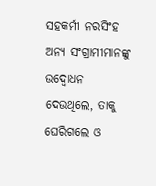ସହକର୍ମୀ ନରସିଂହ ଅନ୍ୟ ସଂଗ୍ରାମୀମାନଙ୍କୁ ଉଦ୍ବୋଧନ ଦେଉଥିଲେ, ତାକୁ ଘେରିଗଲେ ଓ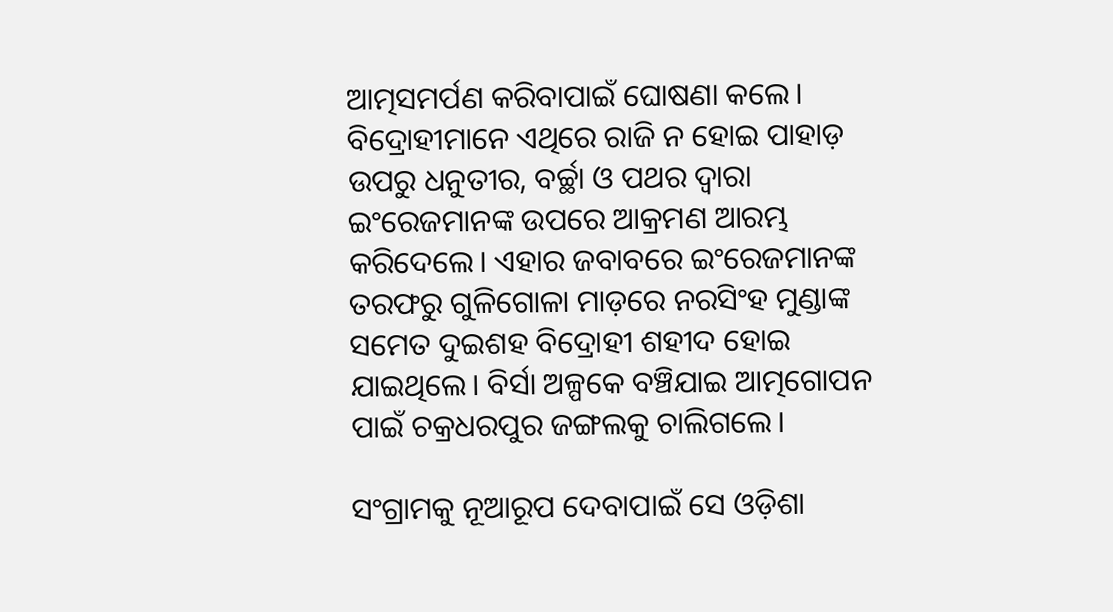ଆତ୍ମସମର୍ପଣ କରିବାପାଇଁ ଘୋଷଣା କଲେ। ବିଦ୍ରୋହୀମାନେ ଏଥିରେ ରାଜି ନ ହୋଇ ପାହାଡ଼ ଉପରୁ ଧନୁତୀର, ବର୍ଚ୍ଛା ଓ ପଥର ଦ୍ୱାରା ଇଂରେଜମାନଙ୍କ ଉପରେ ଆକ୍ରମଣ ଆରମ୍ଭ କରିଦେଲେ। ଏହାର ଜବାବରେ ଇଂରେଜମାନଙ୍କ ତରଫରୁ ଗୁଳିଗୋଳା ମାଡ଼ରେ ନରସିଂହ ମୁଣ୍ଡାଙ୍କ ସମେତ ଦୁଇଶହ ବିଦ୍ରୋହୀ ଶହୀଦ ହୋଇ ଯାଇଥିଲେ। ବିର୍ସା ଅଳ୍ପକେ ବଞ୍ଚିଯାଇ ଆତ୍ମଗୋପନ ପାଇଁ ଚକ୍ରଧରପୁର ଜଙ୍ଗଲକୁ ଚାଲିଗଲେ।

ସଂଗ୍ରାମକୁ ନୂଆରୂପ ଦେବାପାଇଁ ସେ ଓଡ଼ିଶା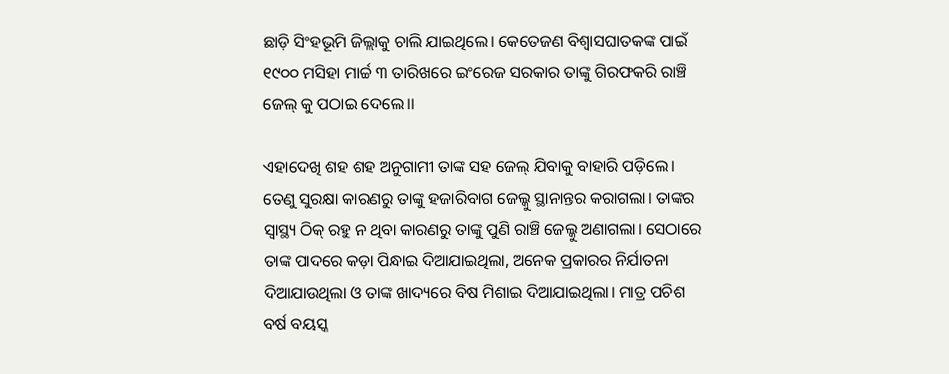ଛାଡ଼ି ସିଂହଭୂମି ଜିଲ୍ଲାକୁ ଚାଲି ଯାଇଥିଲେ। କେତେଜଣ ବିଶ୍ବାସଘାତକଙ୍କ ପାଇଁ ୧୯୦୦ ମସିହା ମାର୍ଚ୍ଚ ୩ ତାରିଖରେ ଇଂରେଜ ସରକାର ତାଙ୍କୁ ଗିରଫକରି ରାଞ୍ଚି ଜେଲ୍ କୁ ପଠାଇ ଦେଲେ।।

ଏହାଦେଖି ଶହ ଶହ ଅନୁଗାମୀ ତାଙ୍କ ସହ ଜେଲ୍ ଯିବାକୁ ବାହାରି ପଡ଼ିଲେ। ତେଣୁ ସୁରକ୍ଷା କାରଣରୁ ତାଙ୍କୁ ହଜାରିବାଗ ଜେଲ୍କୁ ସ୍ଥାନାନ୍ତର କରାଗଲା। ତାଙ୍କର ସ୍ୱାସ୍ଥ୍ୟ ଠିକ୍ ରହୁ ନ ଥିବା କାରଣରୁ ତାଙ୍କୁ ପୁଣି ରାଞ୍ଚି ଜେଲ୍କୁ ଅଣାଗଲା। ସେଠାରେ ତାଙ୍କ ପାଦରେ କଡ଼ା ପିନ୍ଧାଇ ଦିଆଯାଇଥିଲା, ଅନେକ ପ୍ରକାରର ନିର୍ଯାତନା ଦିଆଯାଉଥିଲା ଓ ତାଙ୍କ ଖାଦ୍ୟରେ ବିଷ ମିଶାଇ ଦିଆଯାଇଥିଲା। ମାତ୍ର ପଚିଶ ବର୍ଷ ବୟସ୍କ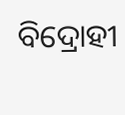ବିଦ୍ରୋହୀ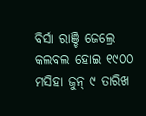ବିର୍ସା ରାଞ୍ଚି ଜେଲ୍ରେ କଲବଲ ହୋଇ ୧୯୦୦ ମସିହା ଜୁନ୍ ୯ ତାରିଖ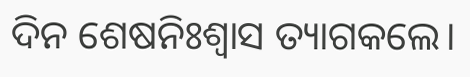ଦିନ ଶେଷନିଃଶ୍ୱାସ ତ୍ୟାଗକଲେ।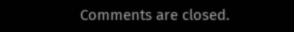Comments are closed.